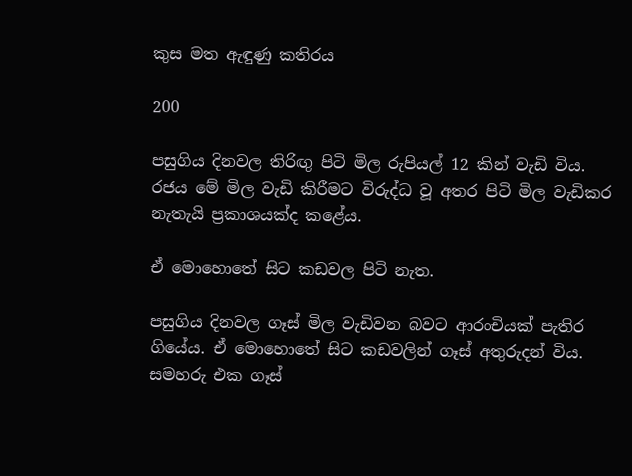කුස මත ඇඳුණු කතිරය

200

පසුගිය දිනවල තිරිඟු පිටි මිල රුපියල් 12 කින් වැඩි විය. රජය මේ මිල වැඩි කිරීමට විරුද්ධ වූ අතර පිටි මිල වැඩිකර නැතැයි ප්‍රකාශයක්ද කළේය.

ඒ මොහොතේ සිට කඩවල පිටි නැත.

පසුගිය දිනවල ගෑස් මිල වැඩිවන බවට ආරංචියක් පැතිර ගියේය. ඒ මොහොතේ සිට කඩවලින් ගෑස් අතුරුදන් විය. සමහරු එක ගෑස්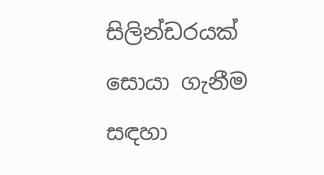සිලින්ඩරයක් සොයා ගැනීම සඳහා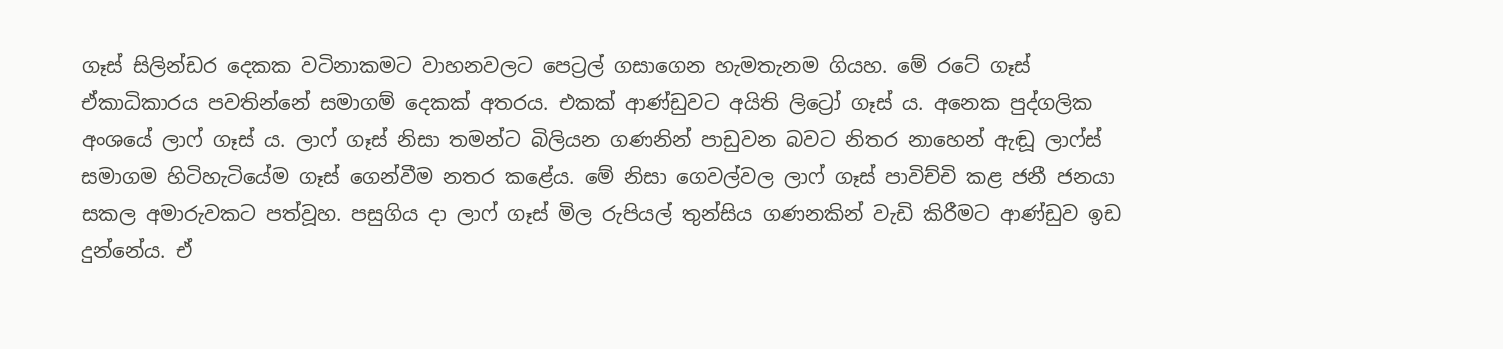ගෑස් සිලින්ඩර දෙකක වටිනාකමට වාහනවලට පෙට්‍රල් ගසාගෙන හැමතැනම ගියහ. මේ රටේ ගෑස් ඒකාධිකාරය පවතින්නේ සමාගම් දෙකක් අතරය. එකක් ආණ්ඩුවට අයිති ලිට්‍රෝ ගෑස් ය. අනෙක පුද්ගලික අංශයේ ලාෆ් ගෑස් ය. ලාෆ් ගෑස් නිසා තමන්ට බිලියන ගණනින් පාඩුවන බවට නිතර නාහෙන් ඇඬූ ලාෆ්ස් සමාගම හිටිහැටියේම ගෑස් ගෙන්වීම නතර කළේය. මේ නිසා ගෙවල්වල ලාෆ් ගෑස් පාවිච්චි කළ ජනී ජනයා සකල අමාරුවකට පත්වූහ. පසුගිය දා ලාෆ් ගෑස් මිල රුපියල් තුන්සිය ගණනකින් වැඩි කිරීමට ආණ්ඩුව ඉඩ දුන්නේය. ඒ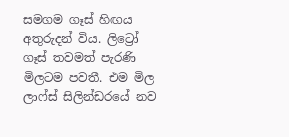සමගම ගෑස් හිඟය අතුරුදන් විය. ලිට්‍රෝ ගෑස් තවමත් පැරණි මිලටම පවතී. එම මිල ලාෆ්ස් සිලින්ඩරයේ නව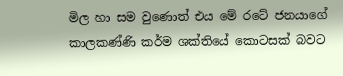මිල හා සම වුණොත් එය මේ රටේ ජනයාගේ කාලකණ්ණි කර්ම ශක්තියේ කොටසක් බවට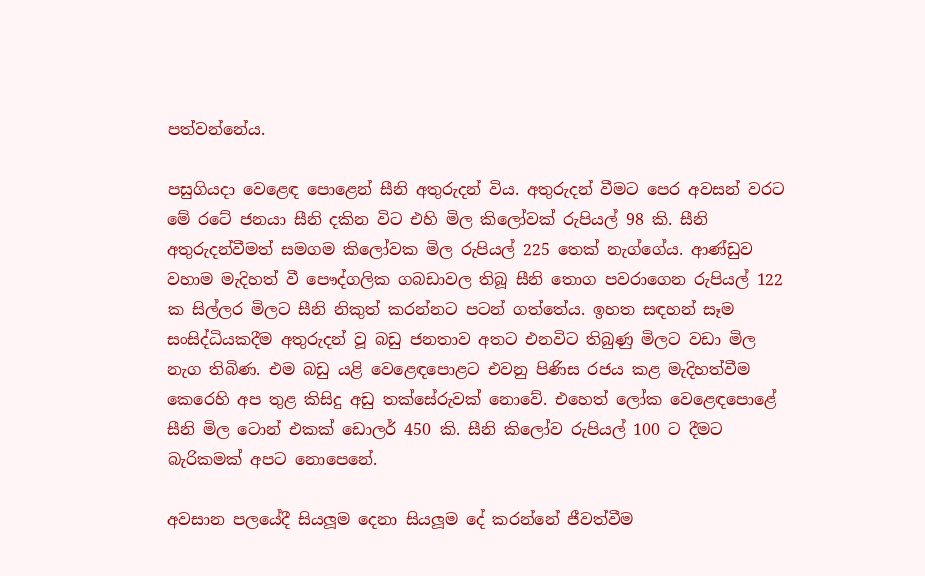පත්වන්නේය.

පසුගියදා වෙළෙඳ පොළෙන් සීනි අතුරුදන් විය. අතුරුදන් වීමට පෙර අවසන් වරට මේ රටේ ජනයා සීනි දකින විට එහි මිල කිලෝවක් රුපියල් 98 කි. සීනි අතුරුදන්වීමත් සමගම කිලෝවක මිල රුපියල් 225 තෙක් නැග්ගේය. ආණ්ඩුව වහාම මැදිහත් වී පෞද්ගලික ගබඩාවල තිබූ සීනි තොග පවරාගෙන රුපියල් 122 ක සිල්ලර මිලට සීනි නිකුත් කරන්නට පටන් ගත්තේය. ඉහත සඳහන් සෑම සංසිද්ධියකදීම අතුරුදන් වූ බඩු ජනතාව අතට එනවිට තිබුණු මිලට වඩා මිල නැග තිබිණ. එම බඩු යළි වෙළෙඳපොළට එවනු පිණිස රජය කළ මැදිහත්වීම කෙරෙහි අප තුළ කිසිදු අඩු තක්සේරුවක් නොවේ. එහෙත් ලෝක වෙළෙඳපොළේ සීනි මිල ටොන් එකක් ඩොලර් 450 කි. සීනි කිලෝව රුපියල් 100 ට දීමට බැරිකමක් අපට නොපෙනේ.

අවසාන පලයේදී සියලූම දෙනා සියලූම දේ කරන්නේ ජීවත්වීම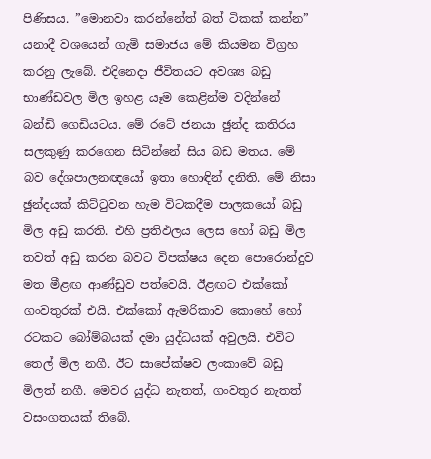පිණිසය. ”මොනවා කරන්නේත් බත් ටිකක් කන්න” යනාදී වශයෙන් ගැමි සමාජය මේ කියමන විග්‍රහ කරනු ලැබේ. එදිනෙදා ජීවිතයට අවශ්‍ය බඩු භාණ්ඩවල මිල ඉහළ යෑම කෙළින්ම වදින්නේ බන්ඩි ගෙඩියටය. මේ රටේ ජනයා ඡුන්ද කතිරය සලකුණු කරගෙන සිටින්නේ සිය බඩ මතය. මේ බව දේශපාලනඥයෝ ඉතා හොඳින් දනිති. මේ නිසා ඡුන්දයක් කිට්ටුවන හැම විටකදීම පාලකයෝ බඩු මිල අඩු කරති. එහි ප්‍රතිඵලය ලෙස හෝ බඩු මිල තවත් අඩු කරන බවට විපක්ෂය දෙන පොරොන්දුව මත මීළඟ ආණ්ඩුව පත්වෙයි. ඊළඟට එක්කෝ ගංවතුරක් එයි. එක්කෝ ඇමරිකාව කොහේ හෝ රටකට බෝම්බයක් දමා යුද්ධයක් අවුලයි. එවිට තෙල් මිල නගී. ඊට සාපේක්ෂව ලංකාවේ බඩු මිලත් නගී. මෙවර යුද්ධ නැතත්, ගංවතුර නැතත් වසංගතයක් තිබේ.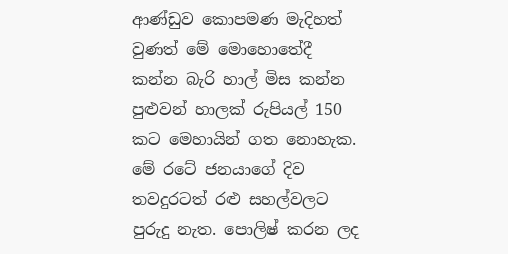ආණ්ඩුව කොපමණ මැදිහත් වුණත් මේ මොහොතේදී කන්න බැරි හාල් මිස කන්න පුළුවන් හාලක් රුපියල් 150 කට මෙහායින් ගත නොහැක. මේ රටේ ජනයාගේ දිව තවදුරටත් රළු සහල්වලට පුරුදු නැත. පොලිෂ් කරන ලද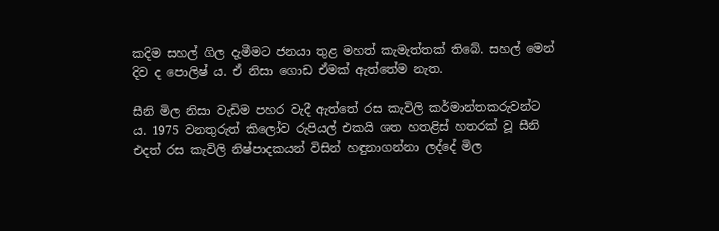කදිම සහල් ගිල දැමීමට ජනයා තුළ මහත් කැමැත්තක් තිබේ. සහල් මෙන් දිව ද පොලිෂ් ය. ඒ නිසා ගොඩ ඒමක් ඇත්තේම නැත.

සීනි මිල නිසා වැඩිම පහර වැදී ඇත්තේ රස කැවිලි කර්මාන්තකරුවන්ට ය. 1975 වනතුරුත් කිලෝව රුපියල් එකයි ශත හතළිස් හතරක් වූ සීනි එදත් රස කැවිලි නිෂ්පාදකයන් විසින් හඳුනාගන්නා ලද්දේ මිල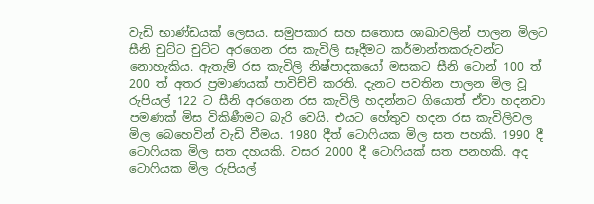වැඩි භාණ්ඩයක් ලෙසය. සමුපකාර සහ සතොස ශාඛාවලින් පාලන මිලට සීනි චුට්ට චුට්ට අරගෙන රස කැවිලි සෑදීමට කර්මාන්තකරුවන්ට නොහැකිය. ඇතැම් රස කැවිලි නිෂ්පාදකයෝ මසකට සීනි ටොන් 100 ත් 200 ත් අතර ප්‍රමාණයක් පාවිච්චි කරති. දැනට පවතින පාලන මිල වූ රුපියල් 122 ට සීනි අරගෙන රස කැවිලි හදන්නට ගියොත් ඒවා හදනවා පමණක් මිස විකිණීමට බැරි වෙයි. එයට හේතුව හදන රස කැවිලිවල මිල බෙහෙවින් වැඩි වීමය. 1980 දීත් ටොෆියක මිල සත පහකි. 1990 දී ටොෆියක මිල සත දහයකි. වසර 2000 දී ටොෆියක් සත පනහකි. අද ටොෆියක මිල රුපියල්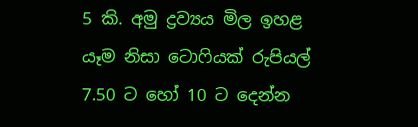5 කි. අමු ද්‍රව්‍යය මිල ඉහළ යෑම නිසා ටොෆියක් රුපියල් 7.50 ට හෝ 10 ට දෙන්න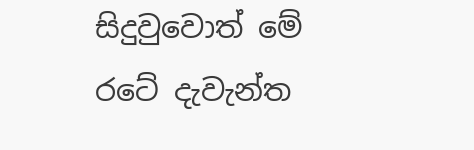සිදුවුවොත් මේ රටේ දැවැන්ත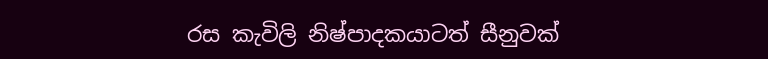රස කැවිලි නිෂ්පාදකයාටත් සීනුවක්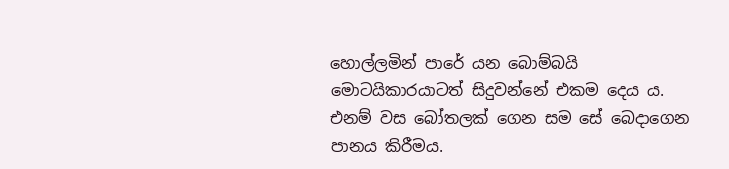හොල්ලමින් පාරේ යන බොම්බයි මොටයිකාරයාටත් සිදුවන්නේ එකම දෙය ය. එනම් වස බෝතලක් ගෙන සම සේ බෙදාගෙන පානය කිරීමය.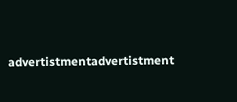advertistmentadvertistment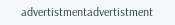advertistmentadvertistment